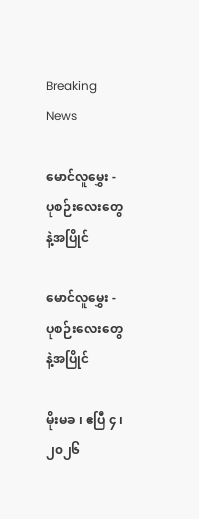Breaking News

မောင်လူမွှေး - ပုစဉ်းလေးတွေနဲ့အပြိုင်

မောင်လူမွှေး - ပုစဉ်းလေးတွေနဲ့အပြိုင်

မိုးမခ ၊ ဧပြီ ၄ ၊ ၂၀၂၆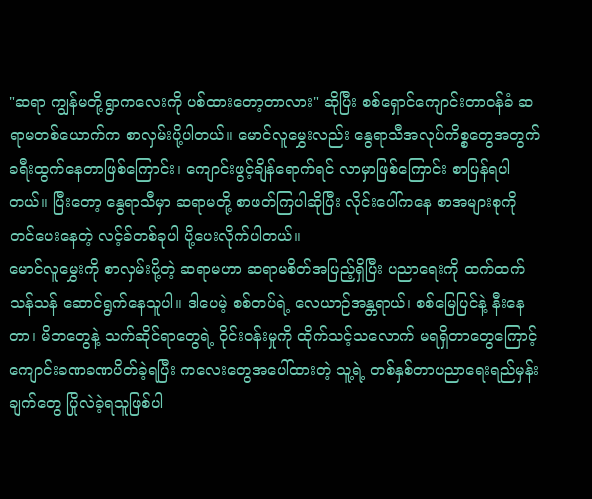"ဆရာ ကျွန်မတို့ရွာကလေးကို ပစ်ထားတော့တာလား" ဆိုပြီး စစ်ရှောင်ကျောင်းတာဝန်ခံ ဆရာမတစ်ယောက်က စာလှမ်းပို့ပါတယ်။ မောင်လူမွှေးလည်း နွေရာသီအလုပ်ကိစ္စတွေအတွက် ခရီးထွက်နေတာဖြစ်ကြောင်း၊ ကျောင်းဖွင့်ချိန်ရောက်ရင် လာမှာဖြစ်ကြောင်း စာပြန်ရပါတယ်။ ပြီးတော့ နွေရာသီမှာ ဆရာမတို့ စာဖတ်ကြပါဆိုပြီး လိုင်းပေါ်ကနေ စာအများစုကို တင်ပေးနေတဲ့ လင့်ခ်တစ်ခုပါ ပို့ပေးလိုက်ပါတယ်။
မောင်လူမွှေးကို စာလှမ်းပို့တဲ့ ဆရာမဟာ ဆရာမစိတ်အပြည့်ရှိပြီး ပညာရေးကို ထက်ထက်သန်သန် ဆောင်ရွက်နေသူပါ။ ဒါပေမဲ့ စစ်တပ်ရဲ့ လေယာဉ်အန္တရာယ်၊ စစ်မြေပြင်နဲ့ နီးနေတာ၊ မိဘတွေနဲ့ သက်ဆိုင်ရာတွေရဲ့ ဝိုင်းဝန်းမှုကို ထိုက်သင့်သလောက် မရရှိတာတွေကြောင့် ကျောင်းခဏခဏပိတ်ခဲ့ရပြီး ကလေးတွေအပေါ်ထားတဲ့ သူ့ရဲ့ တစ်နှစ်တာပညာရေးရည်မှန်းချက်တွေ ပြိုလဲခဲ့ရသူဖြစ်ပါ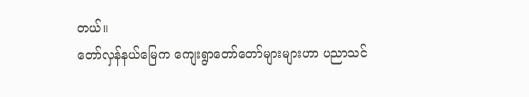တယ်။
တော်လှန်နယ်မြေက ကျေးရွာတော်တော်များများဟာ ပညာသင်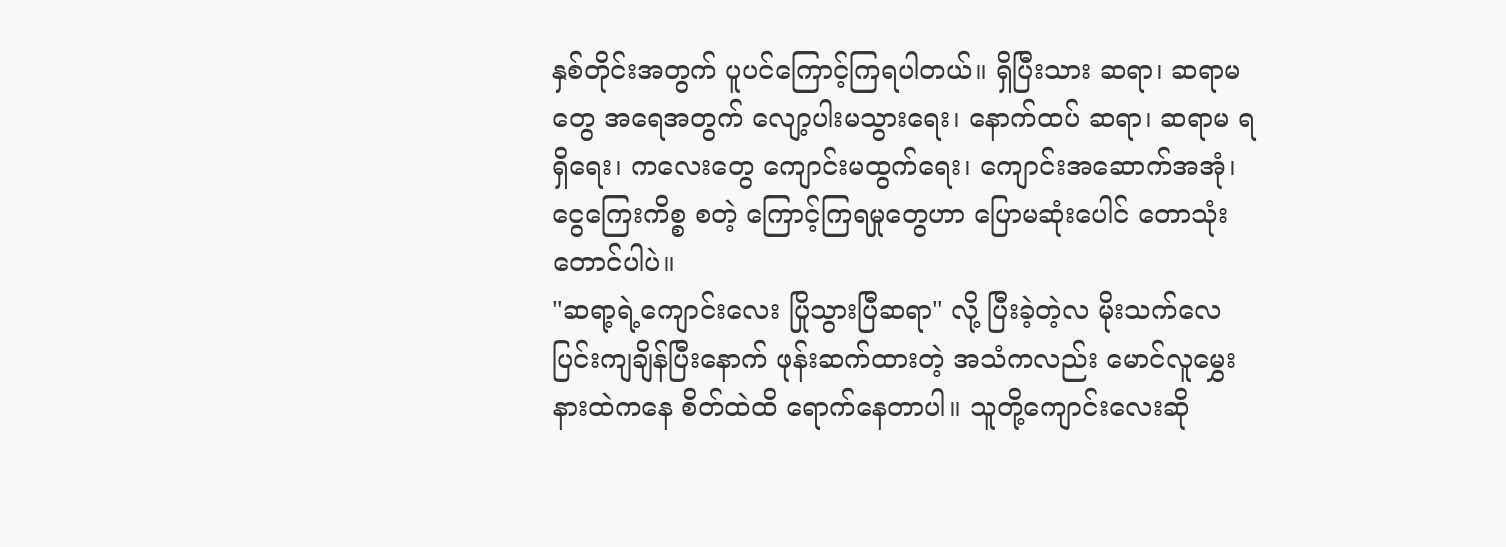နှစ်တိုင်းအတွက် ပူပင်ကြောင့်ကြရပါတယ်။ ရှိပြီးသား ဆရာ၊ ဆရာမတွေ အရေအတွက် လျော့ပါးမသွားရေး၊ နောက်ထပ် ဆရာ၊ ဆရာမ ရရှိရေး၊ ကလေးတွေ ကျောင်းမထွက်ရေး၊ ကျောင်းအဆောက်အအုံ၊ ငွေကြေးကိစ္စ စတဲ့ ကြောင့်ကြရမှုတွေဟာ ပြောမဆုံးပေါင် တောသုံးတောင်ပါပဲ။
"ဆရာ့ရဲ့ကျောင်းလေး ပြိုသွားပြီဆရာ" လို့ ပြီးခဲ့တဲ့လ မိုးသက်လေပြင်းကျချိန်ပြီးနောက် ဖုန်းဆက်ထားတဲ့ အသံကလည်း မောင်လူမွှေးနားထဲကနေ စိတ်ထဲထိ ရောက်နေတာပါ။ သူတို့ကျောင်းလေးဆို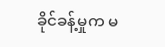ခိုင်ခန့်မှုက မ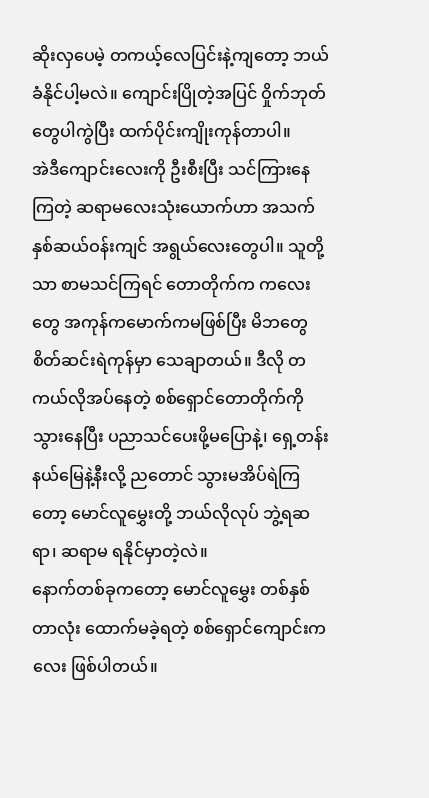ဆိုးလှပေမဲ့ တကယ့်လေပြင်းနဲ့ကျတော့ ဘယ်ခံနိုင်ပါ့မလဲ။ ကျောင်းပြိုတဲ့အပြင် ဝှိုက်ဘုတ်တွေပါကွဲပြီး ထက်ပိုင်းကျိုးကုန်တာပါ။
အဲဒီကျောင်းလေးကို ဦးစီးပြီး သင်ကြားနေကြတဲ့ ဆရာမလေးသုံးယောက်ဟာ အသက်နှစ်ဆယ်ဝန်းကျင် အရွယ်လေးတွေပါ။ သူတို့သာ စာမသင်ကြရင် တောတိုက်က ကလေးတွေ အကုန်ကမောက်ကမဖြစ်ပြီး မိဘတွေ စိတ်ဆင်းရဲကုန်မှာ သေချာတယ်။ ဒီလို တကယ်လိုအပ်နေတဲ့ စစ်ရှောင်တောတိုက်ကိုသွားနေပြီး ပညာသင်ပေးဖို့မပြောနဲ့၊ ရှေ့တန်းနယ်မြေနဲ့နီးလို့ ညတောင် သွားမအိပ်ရဲကြတော့ မောင်လူမွှေးတို့ ဘယ်လိုလုပ် ဘွဲ့ရဆရာ၊ ဆရာမ ရနိုင်မှာတဲ့လဲ။
နောက်တစ်ခုကတော့ မောင်လူမွှေး တစ်နှစ်တာလုံး ထောက်မခဲ့ရတဲ့ စစ်ရှောင်ကျောင်းကလေး ဖြစ်ပါတယ်။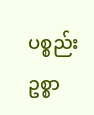ပစ္စည်းဥစ္စာ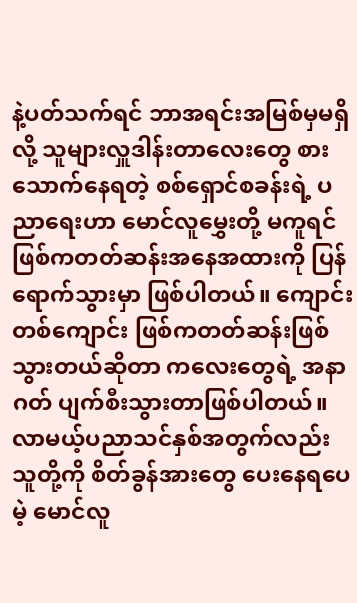နဲ့ပတ်သက်ရင် ဘာအရင်းအမြစ်မှမရှိလို့ သူများလှူဒါန်းတာလေးတွေ စားသောက်နေရတဲ့ စစ်ရှောင်စခန်းရဲ့ ပညာရေးဟာ မောင်လူမွှေးတို့ မကူရင် ဖြစ်ကတတ်ဆန်းအနေအထားကို ပြန်ရောက်သွားမှာ ဖြစ်ပါတယ်။ ကျောင်းတစ်ကျောင်း ဖြစ်ကတတ်ဆန်းဖြစ်သွားတယ်ဆိုတာ ကလေးတွေရဲ့ အနာဂတ် ပျက်စီးသွားတာဖြစ်ပါတယ်။ လာမယ့်ပညာသင်နှစ်အတွက်လည်း သူတို့ကို စိတ်ခွန်အားတွေ ပေးနေရပေမဲ့ မောင်လူ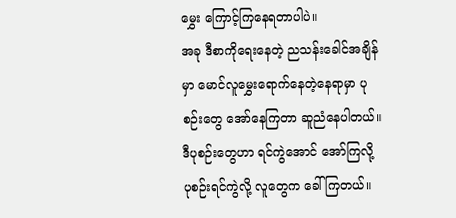မွှေး ကြောင့်ကြနေရတာပါပဲ။
အခု ဒီစာကိုရေးနေတဲ့ ညသန်းခေါင်အချိန်မှာ မောင်လူမွှေးရောက်နေတဲ့နေရာမှာ ပုစဉ်းတွေ အော်နေကြတာ ဆူညံနေပါတယ်။ ဒီပုစဉ်းတွေဟာ ရင်ကွဲအောင် အော်ကြလို့ ပုစဉ်းရင်ကွဲလို့ လူတွေက ခေါ်ကြတယ်။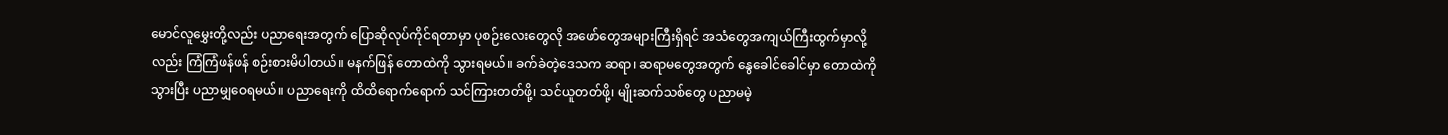မောင်လူမွှေးတို့လည်း ပညာရေးအတွက် ပြောဆိုလုပ်ကိုင်ရတာမှာ ပုစဉ်းလေးတွေလို အဖော်တွေအများကြီးရှိရင် အသံတွေအကျယ်ကြီးထွက်မှာလို့လည်း ကြံကြံဖန်ဖန် စဉ်းစားမိပါတယ်။ မနက်ဖြန် တောထဲကို သွားရမယ်။ ခက်ခဲတဲ့ဒေသက ဆရာ၊ ဆရာမတွေအတွက် နွေခေါင်ခေါင်မှာ တောထဲကိုသွားပြီး ပညာမျှဝေရမယ်။ ပညာရေးကို ထိထိရောက်ရောက် သင်ကြားတတ်ဖို့၊ သင်ယူတတ်ဖို့၊ မျိုးဆက်သစ်တွေ ပညာမမဲ့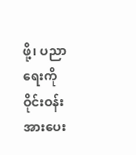ဖို့၊ ပညာရေးကို ဝိုင်းဝန်းအားပေး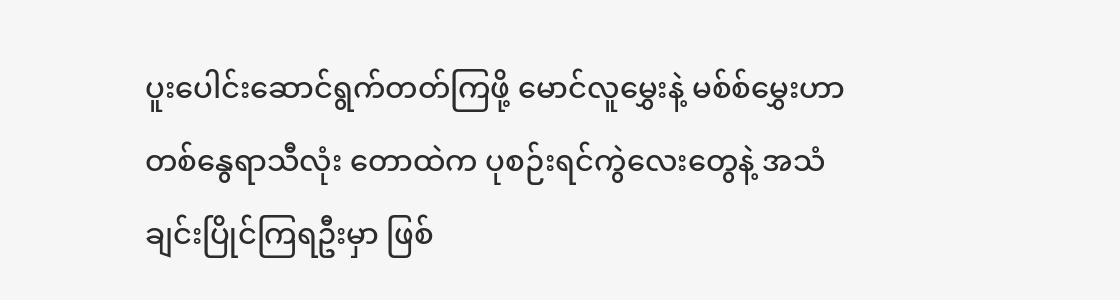ပူးပေါင်းဆောင်ရွက်တတ်ကြဖို့ မောင်လူမွှေးနဲ့ မစ်စ်မွှေးဟာ တစ်နွေရာသီလုံး တောထဲက ပုစဉ်းရင်ကွဲလေးတွေနဲ့ အသံချင်းပြိုင်ကြရဦးမှာ ဖြစ်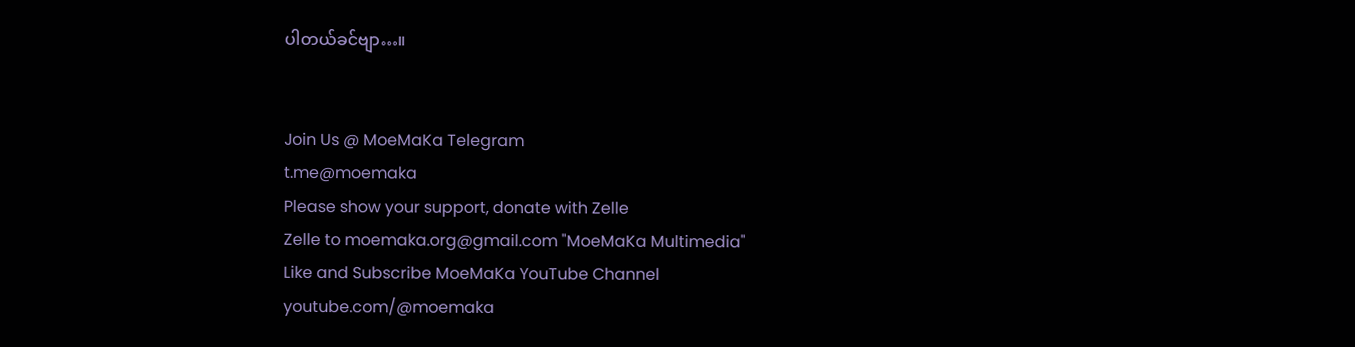ပါတယ်ခင်ဗျာ…။


Join Us @ MoeMaKa Telegram
t.me@moemaka
Please show your support, donate with Zelle
Zelle to moemaka.org@gmail.com "MoeMaKa Multimedia"
Like and Subscribe MoeMaKa YouTube Channel
youtube.com/@moemaka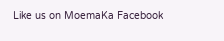Like us on MoemaKa Facebook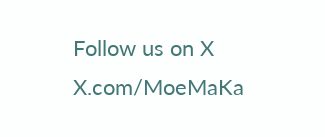Follow us on X
X.com/MoeMaKa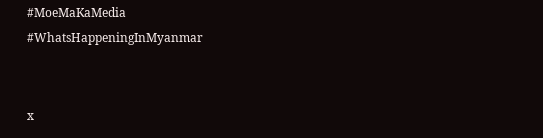#MoeMaKaMedia
#WhatsHappeningInMyanmar


x